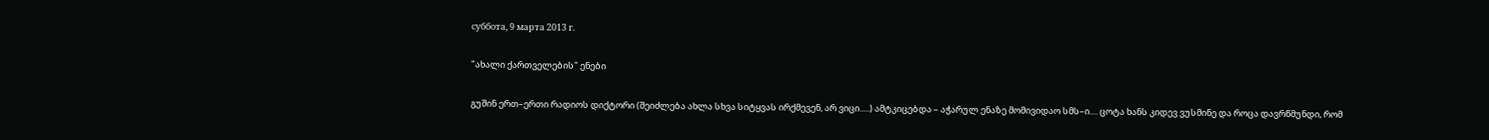суббота, 9 марта 2013 г.

"ახალი ქართველების" ენები

გუშინ ერთ–ერთი რადიოს დიქტორი (შეიძლება ახლა სხვა სიტყვას ირქმევენ, არ ვიცი.....) ამტკიცებდა – აჭარულ ენაზე მომივიდაო სმს–ი.... ცოტა ხანს კიდევ ვუსმინე და როცა დავრწმუნდი, რომ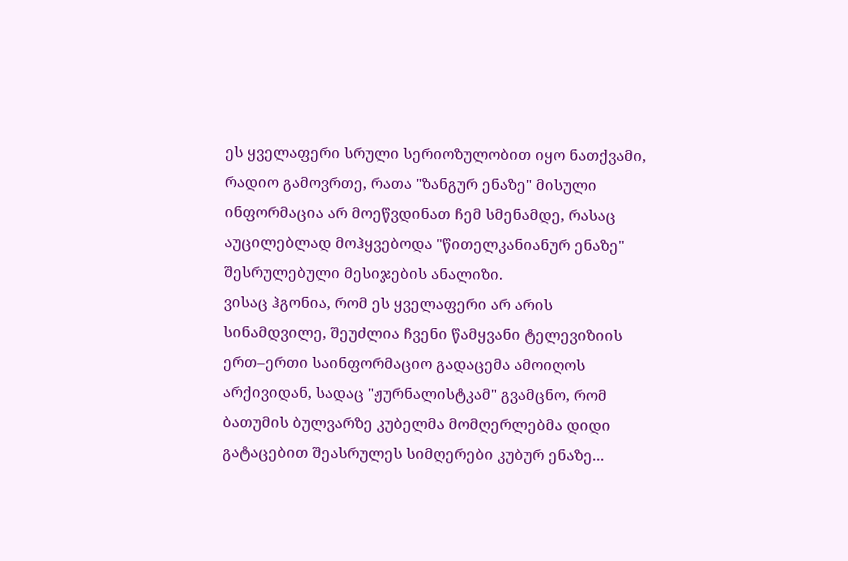ეს ყველაფერი სრული სერიოზულობით იყო ნათქვამი, რადიო გამოვრთე, რათა "ზანგურ ენაზე" მისული ინფორმაცია არ მოეწვდინათ ჩემ სმენამდე, რასაც აუცილებლად მოჰყვებოდა "წითელკანიანურ ენაზე" შესრულებული მესიჯების ანალიზი.
ვისაც ჰგონია, რომ ეს ყველაფერი არ არის სინამდვილე, შეუძლია ჩვენი წამყვანი ტელევიზიის ერთ–ერთი საინფორმაციო გადაცემა ამოიღოს არქივიდან, სადაც "ჟურნალისტკამ" გვამცნო, რომ ბათუმის ბულვარზე კუბელმა მომღერლებმა დიდი გატაცებით შეასრულეს სიმღერები კუბურ ენაზე...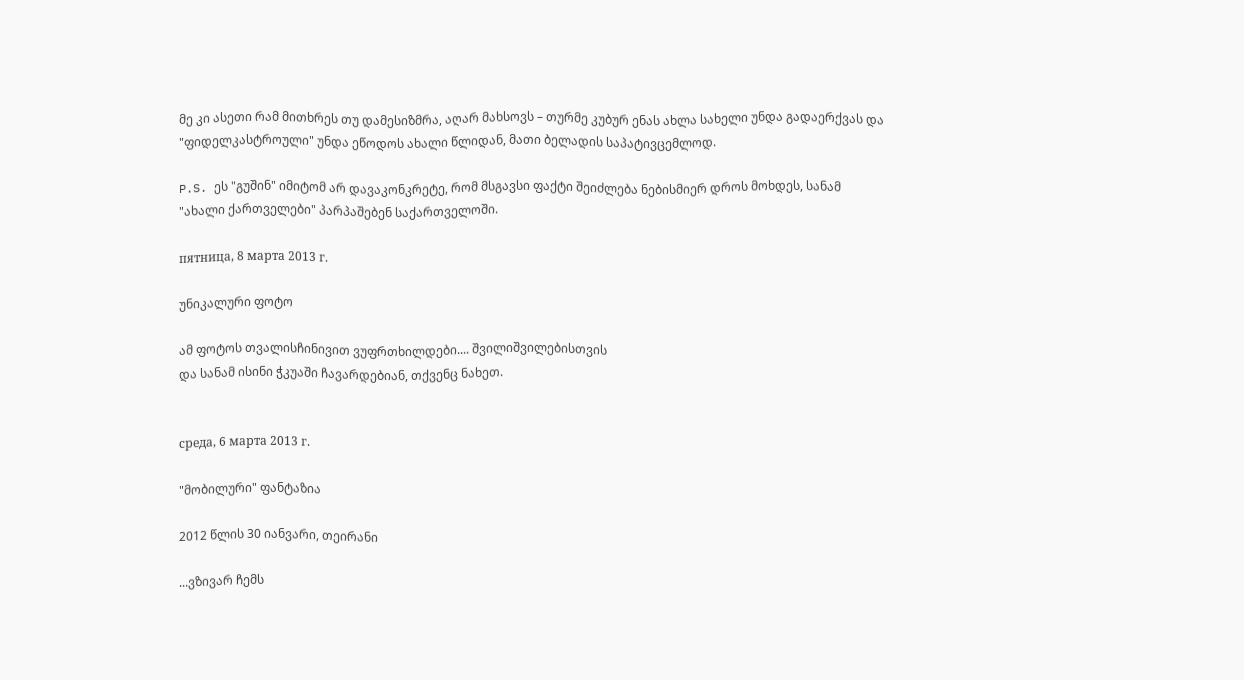მე კი ასეთი რამ მითხრეს თუ დამესიზმრა, აღარ მახსოვს – თურმე კუბურ ენას ახლა სახელი უნდა გადაერქვას და "ფიდელკასტროული" უნდა ეწოდოს ახალი წლიდან, მათი ბელადის საპატივცემლოდ.

P.S. ეს "გუშინ" იმიტომ არ დავაკონკრეტე, რომ მსგავსი ფაქტი შეიძლება ნებისმიერ დროს მოხდეს, სანამ "ახალი ქართველები" პარპაშებენ საქართველოში.

пятница, 8 марта 2013 г.

უნიკალური ფოტო

ამ ფოტოს თვალისჩინივით ვუფრთხილდები.... შვილიშვილებისთვის
და სანამ ისინი ჭკუაში ჩავარდებიან, თქვენც ნახეთ.


среда, 6 марта 2013 г.

"მობილური" ფანტაზია

2012 წლის 30 იანვარი, თეირანი

...ვზივარ ჩემს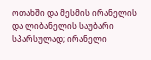ოთახში და მესმის ირანელის და ლიბანელის საუბარი სპარსულად; ირანელი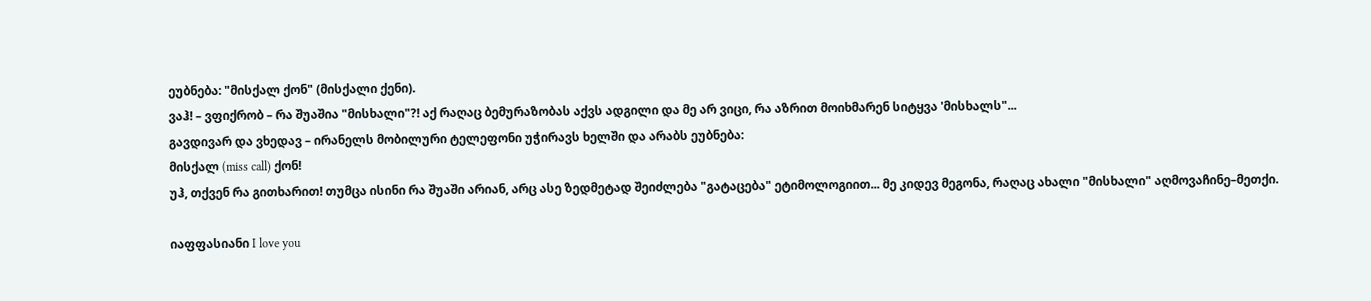ეუბნება: "მისქალ ქონ" (მისქალი ქენი).
ვაჰ! – ვფიქრობ – რა შუაშია "მისხალი"?! აქ რაღაც ბემურაზობას აქვს ადგილი და მე არ ვიცი, რა აზრით მოიხმარენ სიტყვა 'მისხალს"...
გავდივარ და ვხედავ – ირანელს მობილური ტელეფონი უჭირავს ხელში და არაბს ეუბნება:
მისქალ (miss call) ქონ!
უჰ, თქვენ რა გითხარით! თუმცა ისინი რა შუაში არიან, არც ასე ზედმეტად შეიძლება "გატაცება" ეტიმოლოგიით... მე კიდევ მეგონა, რაღაც ახალი "მისხალი" აღმოვაჩინე–მეთქი.

იაფფასიანი I love you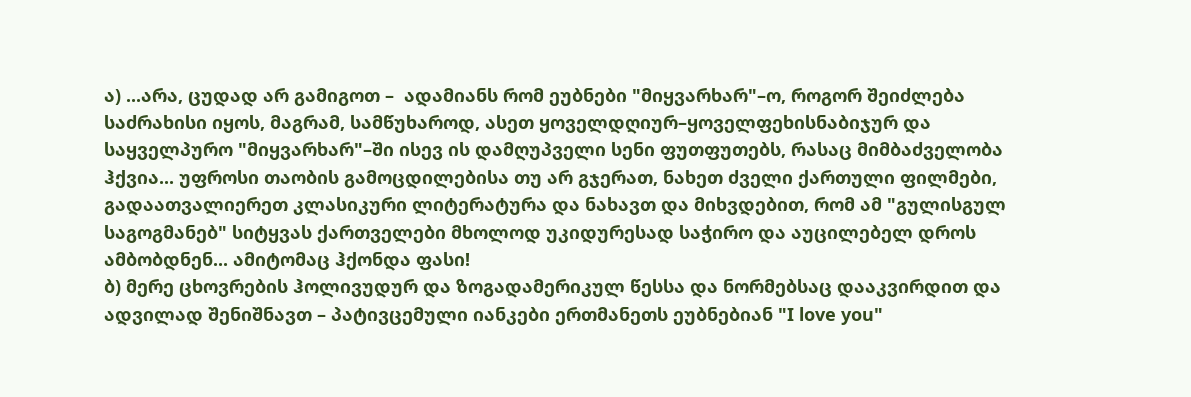ა) ...არა, ცუდად არ გამიგოთ –  ადამიანს რომ ეუბნები "მიყვარხარ"–ო, როგორ შეიძლება საძრახისი იყოს, მაგრამ, სამწუხაროდ, ასეთ ყოველდღიურ–ყოველფეხისნაბიჯურ და საყველპურო "მიყვარხარ"–ში ისევ ის დამღუპველი სენი ფუთფუთებს, რასაც მიმბაძველობა ჰქვია... უფროსი თაობის გამოცდილებისა თუ არ გჯერათ, ნახეთ ძველი ქართული ფილმები, გადაათვალიერეთ კლასიკური ლიტერატურა და ნახავთ და მიხვდებით, რომ ამ "გულისგულ საგოგმანებ" სიტყვას ქართველები მხოლოდ უკიდურესად საჭირო და აუცილებელ დროს ამბობდნენ... ამიტომაც ჰქონდა ფასი!
ბ) მერე ცხოვრების ჰოლივუდურ და ზოგადამერიკულ წესსა და ნორმებსაც დააკვირდით და  ადვილად შენიშნავთ – პატივცემული იანკები ერთმანეთს ეუბნებიან "I love you"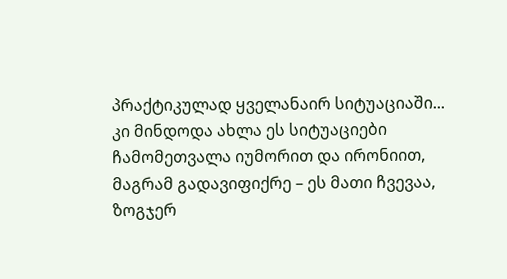პრაქტიკულად ყველანაირ სიტუაციაში... კი მინდოდა ახლა ეს სიტუაციები ჩამომეთვალა იუმორით და ირონიით, მაგრამ გადავიფიქრე – ეს მათი ჩვევაა, ზოგჯერ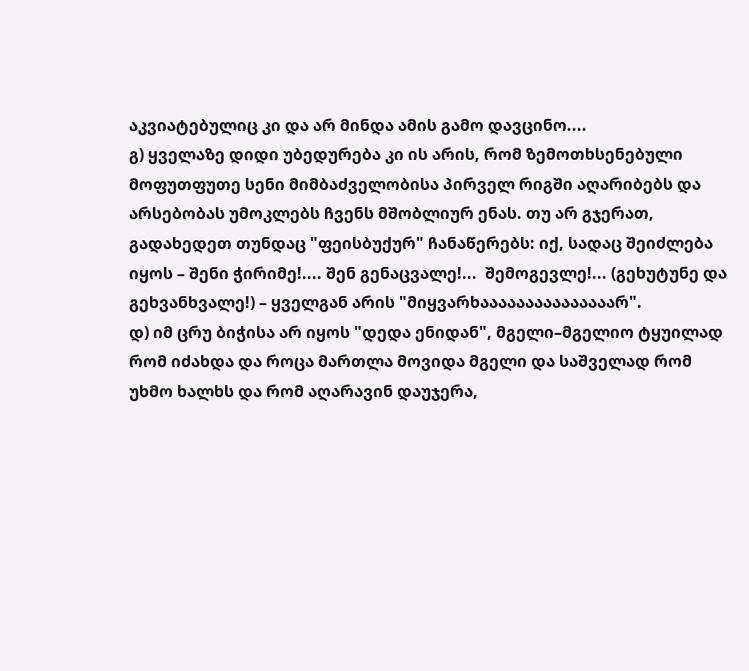აკვიატებულიც კი და არ მინდა ამის გამო დავცინო....
გ) ყველაზე დიდი უბედურება კი ის არის, რომ ზემოთხსენებული მოფუთფუთე სენი მიმბაძველობისა პირველ რიგში აღარიბებს და არსებობას უმოკლებს ჩვენს მშობლიურ ენას. თუ არ გჯერათ, გადახედეთ თუნდაც "ფეისბუქურ" ჩანაწერებს: იქ, სადაც შეიძლება იყოს – შენი ჭირიმე!.... შენ გენაცვალე!...  შემოგევლე!... (გეხუტუნე და გეხვანხვალე!) – ყველგან არის "მიყვარხააააააააააააააარ".
დ) იმ ცრუ ბიჭისა არ იყოს "დედა ენიდან", მგელი–მგელიო ტყუილად რომ იძახდა და როცა მართლა მოვიდა მგელი და საშველად რომ უხმო ხალხს და რომ აღარავინ დაუჯერა,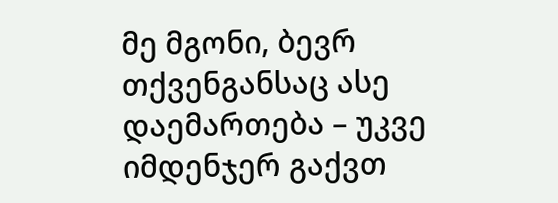მე მგონი, ბევრ თქვენგანსაც ასე დაემართება – უკვე იმდენჯერ გაქვთ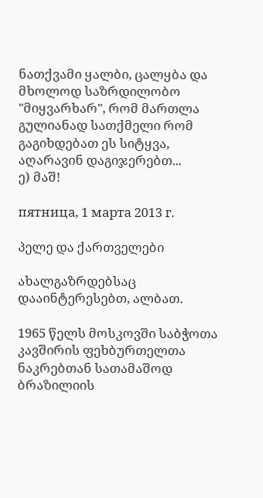ნათქვამი ყალბი, ცალყბა და მხოლოდ საზრდილობო "მიყვარხარ", რომ მართლა გულიანად სათქმელი რომ გაგიხდებათ ეს სიტყვა, აღარავინ დაგიჯერებთ...
ე) მაშ!

пятница, 1 марта 2013 г.

პელე და ქართველები

ახალგაზრდებსაც დააინტერესებთ, ალბათ.

1965 წელს მოსკოვში საბჭოთა კავშირის ფეხბურთელთა ნაკრებთან სათამაშოდ ბრაზილიის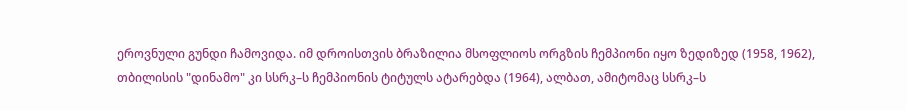ეროვნული გუნდი ჩამოვიდა. იმ დროისთვის ბრაზილია მსოფლიოს ორგზის ჩემპიონი იყო ზედიზედ (1958, 1962), თბილისის "დინამო" კი სსრკ–ს ჩემპიონის ტიტულს ატარებდა (1964), ალბათ, ამიტომაც სსრკ–ს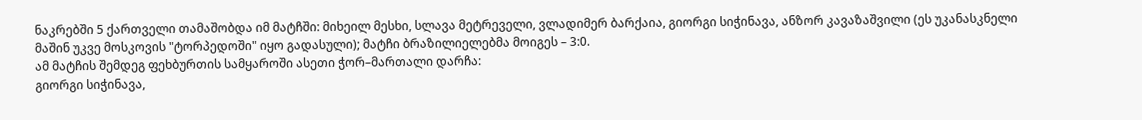ნაკრებში 5 ქართველი თამაშობდა იმ მატჩში: მიხეილ მესხი, სლავა მეტრეველი, ვლადიმერ ბარქაია, გიორგი სიჭინავა, ანზორ კავაზაშვილი (ეს უკანასკნელი მაშინ უკვე მოსკოვის "ტორპედოში" იყო გადასული); მატჩი ბრაზილიელებმა მოიგეს – 3:0.
ამ მატჩის შემდეგ ფეხბურთის სამყაროში ასეთი ჭორ–მართალი დარჩა:
გიორგი სიჭინავა,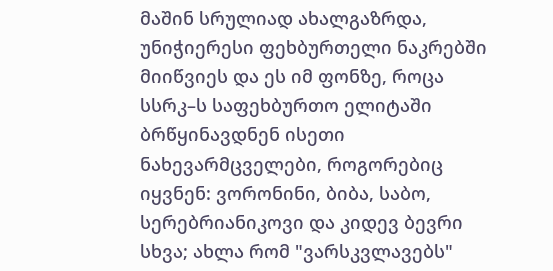მაშინ სრულიად ახალგაზრდა, უნიჭიერესი ფეხბურთელი ნაკრებში მიიწვიეს და ეს იმ ფონზე, როცა სსრკ–ს საფეხბურთო ელიტაში ბრწყინავდნენ ისეთი ნახევარმცველები, როგორებიც იყვნენ: ვორონინი, ბიბა, საბო, სერებრიანიკოვი და კიდევ ბევრი სხვა; ახლა რომ "ვარსკვლავებს"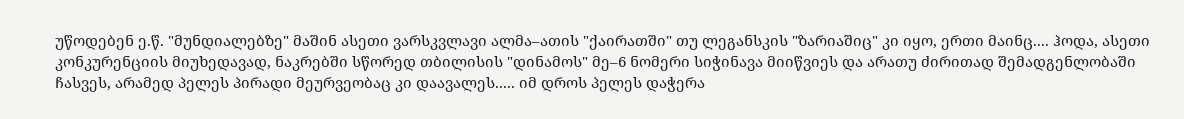უწოდებენ ე.წ. "მუნდიალებზე" მაშინ ასეთი ვარსკვლავი ალმა–ათის "ქაირათში" თუ ლეგანსკის "ზარიაშიც" კი იყო, ერთი მაინც.... ჰოდა, ასეთი კონკურენციის მიუხედავად, ნაკრებში სწორედ თბილისის "დინამოს" მე–6 ნომერი სიჭინავა მიიწვიეს და არათუ ძირითად შემადგენლობაში ჩასვეს, არამედ პელეს პირადი მეურვეობაც კი დაავალეს..... იმ დროს პელეს დაჭერა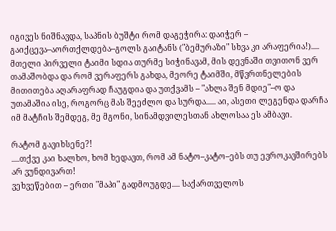იგივეს ნიშნავდა, საპნის ბუშტი რომ დაგეჭირა: დაიჭერ – გაიქცევა–აორთქლდება–გოლს გაიტანს ("ბემურაზი" სხვა კი არაფერია!).... მთელი პირველი ტაიმი სდია თურმე სიჭინავამ, მის დევნაში თვითონ ვერ თამაშობდა და რომ ვერაფერს გახდა, მეორე ტაიმში, მწვრთნელების მითითება აღარაფრად ჩაუგდია და უთქვამს – "ახლა შენ მდიე"–ო და უთამაშია ისე, როგორც მას შეეძლო და სურდა..... აი, ასეთი ლეგენდა დარჩა იმ მატჩის შემდეგ, მე მგონი, სინამდვილესთან ახლოსაა ეს ამბავი.

რატომ გავიხსენე?!
....თქვე კაი ხალხო, ხომ ხედავთ, რომ ამ ნატო–კატო–ებს თუ ევროკავშირებს არ ვუნდივართ!
ვეხვეწებით – ერთი "მაპი" გადმოუგდე.... საქართველოს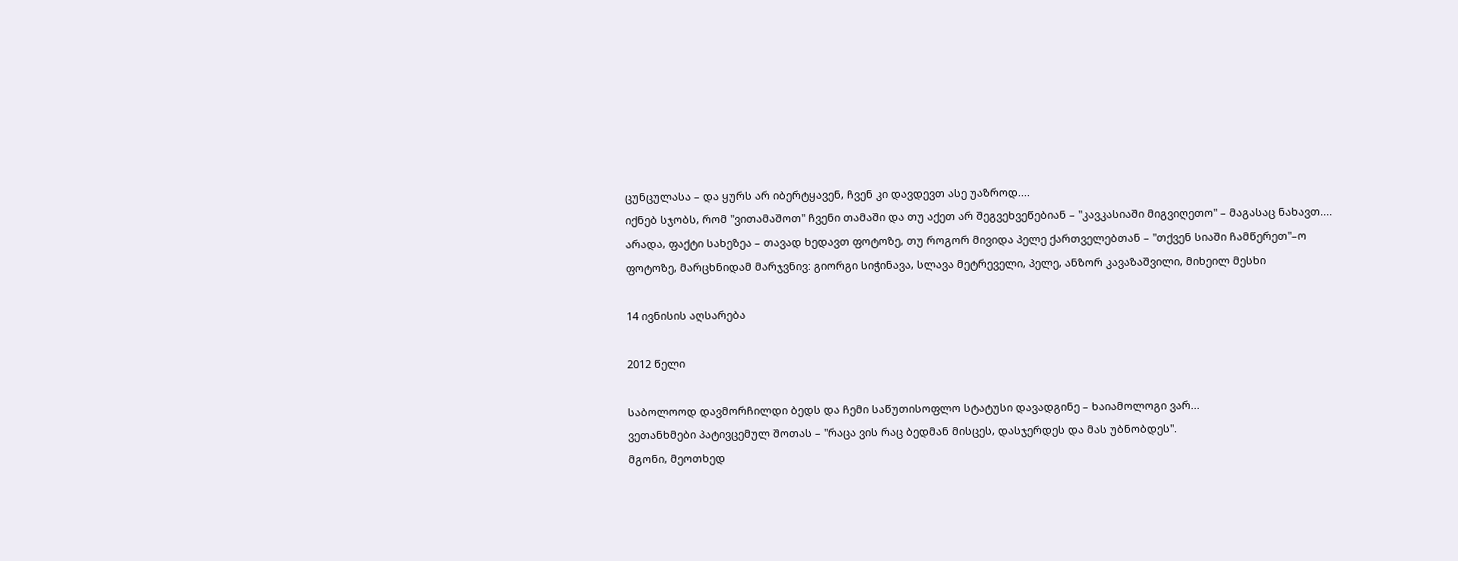ცუნცულასა – და ყურს არ იბერტყავენ, ჩვენ კი დავდევთ ასე უაზროდ....
იქნებ სჯობს, რომ "ვითამაშოთ" ჩვენი თამაში და თუ აქეთ არ შეგვეხვეწებიან – "კავკასიაში მიგვიღეთო" – მაგასაც ნახავთ.... არადა, ფაქტი სახეზეა – თავად ხედავთ ფოტოზე, თუ როგორ მივიდა პელე ქართველებთან – "თქვენ სიაში ჩამწერეთ"–ო
ფოტოზე, მარცხნიდამ მარჯვნივ: გიორგი სიჭინავა, სლავა მეტრეველი, პელე, ანზორ კავაზაშვილი, მიხეილ მესხი

14 ივნისის აღსარება

2012 წელი

საბოლოოდ დავმორჩილდი ბედს და ჩემი საწუთისოფლო სტატუსი დავადგინე – ხაიამოლოგი ვარ...
ვეთანხმები პატივცემულ შოთას – "რაცა ვის რაც ბედმან მისცეს, დასჯერდეს და მას უბნობდეს".
მგონი, მეოთხედ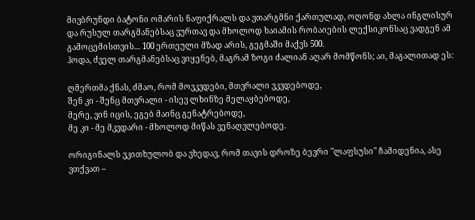მივბრუნდი ბატონი ომარის ნაფიქრალს და ვთარგმნი ქართულად, ოღონდ ახლა ინგლისურ და რუსულ თარგმანებსაც ვურთავ და მხოლოდ ხაიამის რობაიების ლექსიკონსაც ვადგენ ამ გამოცემისთვის... 100 ერთეული მზად არის, გეგმაში მაქვს 500.
ჰოდა, ძველ თარგმანებსაც ვიყენებ, მაგრამ ზოგი ძალიან აღარ მომწონს; აი, მაგალითად ეს:

ღმერთმა ქნას, ძმაო, რომ მოვკვდები, მთვრალი ვკვდებოდე,
შენ კი - შენც მთვრალი - ისევ ლხინზე მელაყბებოდე,
მერე, ვინ იცის, ეგებ მაინც გენატრებოდე,
მე კი - მე მკვდარი - მხოლოდ მიწას ვენაღვლებოდე.

ორიგინალს ვკითხულობ და ვხედავ, რომ თავის დროზე ბევრი "ლაფსუსი" ჩამიდენია, ასე ვთქვათ –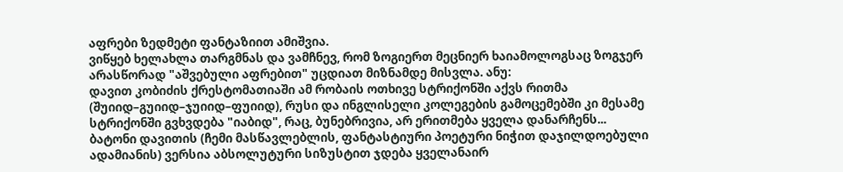აფრები ზედმეტი ფანტაზიით ამიშვია.
ვიწყებ ხელახლა თარგმნას და ვამჩნევ, რომ ზოგიერთ მეცნიერ ხაიამოლოგსაც ზოგჯერ არასწორად "აშვებული აფრებით" უცდიათ მიზნამდე მისვლა. ანუ:
დავით კობიძის ქრესტომათიაში ამ რობაის ოთხივე სტრიქონში აქვს რითმა (შუიიდ–გუიიდ–ჯუიიდ–ფუიიდ), რუსი და ინგლისელი კოლეგების გამოცემებში კი მესამე სტრიქონში გვხვდება "იაბიდ", რაც, ბუნებრივია, არ ერითმება ყველა დანარჩენს...
ბატონი დავითის (ჩემი მასწავლებლის, ფანტასტიური პოეტური ნიჭით დაჯილდოებული ადამიანის) ვერსია აბსოლუტური სიზუსტით ჯდება ყველანაირ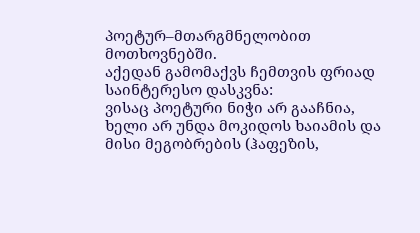პოეტურ–მთარგმნელობით მოთხოვნებში.
აქედან გამომაქვს ჩემთვის ფრიად საინტერესო დასკვნა:
ვისაც პოეტური ნიჭი არ გააჩნია, ხელი არ უნდა მოკიდოს ხაიამის და მისი მეგობრების (ჰაფეზის,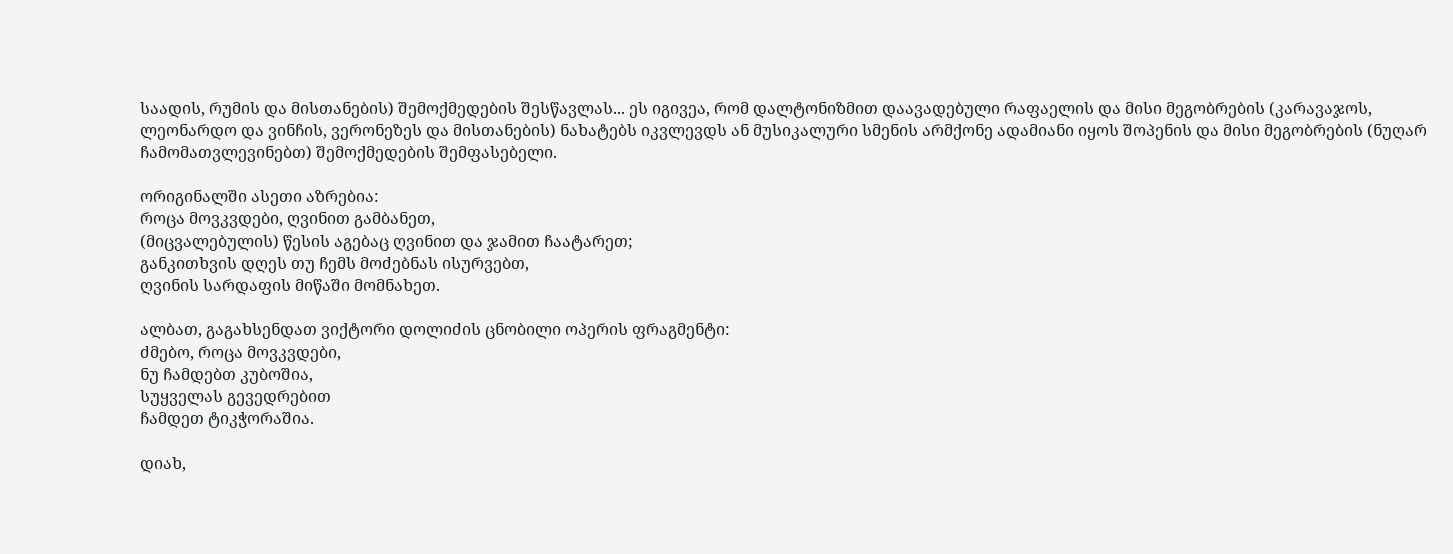საადის, რუმის და მისთანების) შემოქმედების შესწავლას... ეს იგივეა, რომ დალტონიზმით დაავადებული რაფაელის და მისი მეგობრების (კარავაჯოს, ლეონარდო და ვინჩის, ვერონეზეს და მისთანების) ნახატებს იკვლევდს ან მუსიკალური სმენის არმქონე ადამიანი იყოს შოპენის და მისი მეგობრების (ნუღარ ჩამომათვლევინებთ) შემოქმედების შემფასებელი.

ორიგინალში ასეთი აზრებია:
როცა მოვკვდები, ღვინით გამბანეთ,
(მიცვალებულის) წესის აგებაც ღვინით და ჯამით ჩაატარეთ;
განკითხვის დღეს თუ ჩემს მოძებნას ისურვებთ,
ღვინის სარდაფის მიწაში მომნახეთ.

ალბათ, გაგახსენდათ ვიქტორი დოლიძის ცნობილი ოპერის ფრაგმენტი:
ძმებო, როცა მოვკვდები,
ნუ ჩამდებთ კუბოშია,
სუყველას გევედრებით
ჩამდეთ ტიკჭორაშია.

დიახ,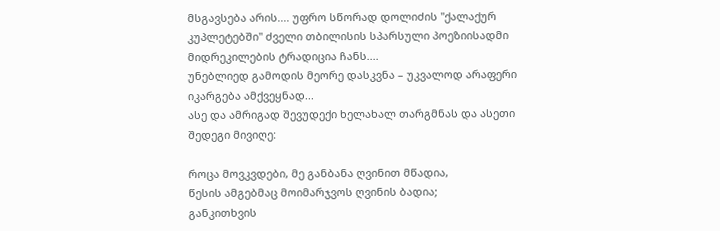მსგავსება არის.... უფრო სწორად დოლიძის "ქალაქურ კუპლეტებში" ძველი თბილისის სპარსული პოეზიისადმი მიდრეკილების ტრადიცია ჩანს....
უნებლიედ გამოდის მეორე დასკვნა – უკვალოდ არაფერი იკარგება ამქვეყნად...
ასე და ამრიგად შევუდექი ხელახალ თარგმნას და ასეთი შედეგი მივიღე:

როცა მოვკვდები, მე განბანა ღვინით მწადია,
წესის ამგებმაც მოიმარჯვოს ღვინის ბადია;
განკითხვის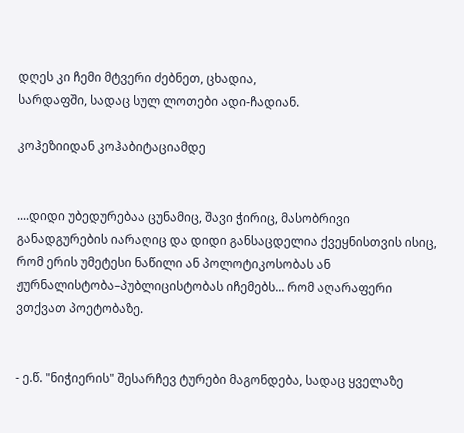დღეს კი ჩემი მტვერი ძებნეთ, ცხადია,
სარდაფში, სადაც სულ ლოთები ადი-ჩადიან.

კოჰეზიიდან კოჰაბიტაციამდე


....დიდი უბედურებაა ცუნამიც, შავი ჭირიც, მასობრივი განადგურების იარაღიც და დიდი განსაცდელია ქვეყნისთვის ისიც, რომ ერის უმეტესი ნაწილი ან პოლოტიკოსობას ან ჟურნალისტობა–პუბლიცისტობას იჩემებს... რომ აღარაფერი ვთქვათ პოეტობაზე.


- ე.წ. "ნიჭიერის" შესარჩევ ტურები მაგონდება, სადაც ყველაზე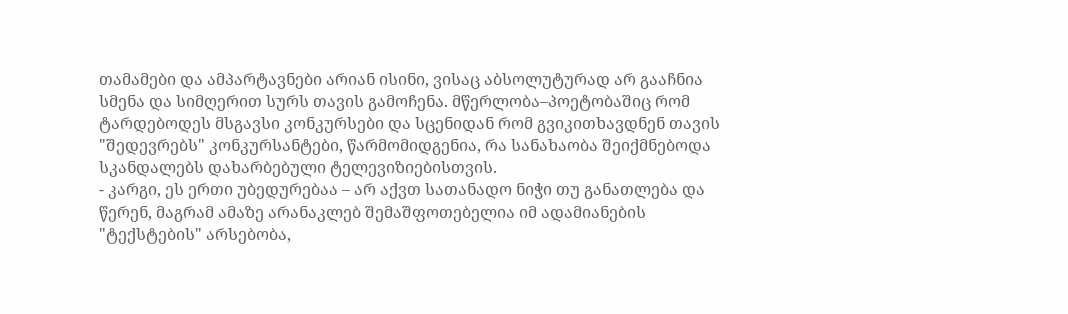თამამები და ამპარტავნები არიან ისინი, ვისაც აბსოლუტურად არ გააჩნია სმენა და სიმღერით სურს თავის გამოჩენა. მწერლობა–პოეტობაშიც რომ ტარდებოდეს მსგავსი კონკურსები და სცენიდან რომ გვიკითხავდნენ თავის "შედევრებს" კონკურსანტები, წარმომიდგენია, რა სანახაობა შეიქმნებოდა სკანდალებს დახარბებული ტელევიზიებისთვის.
- კარგი, ეს ერთი უბედურებაა – არ აქვთ სათანადო ნიჭი თუ განათლება და წერენ, მაგრამ ამაზე არანაკლებ შემაშფოთებელია იმ ადამიანების "ტექსტების" არსებობა,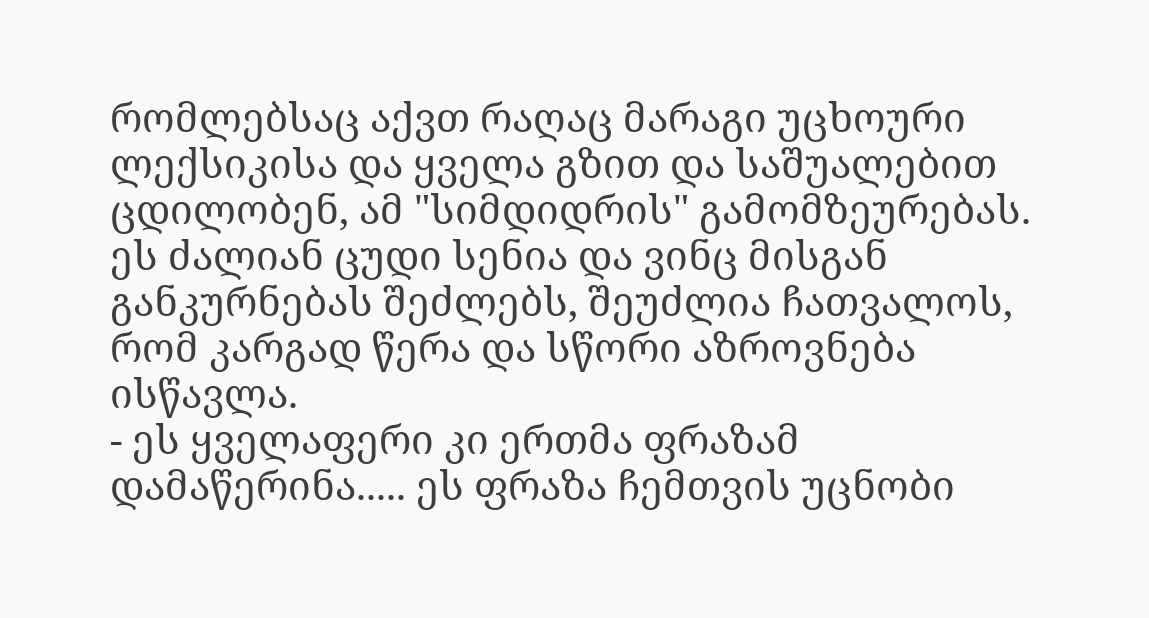რომლებსაც აქვთ რაღაც მარაგი უცხოური ლექსიკისა და ყველა გზით და საშუალებით ცდილობენ, ამ "სიმდიდრის" გამომზეურებას. ეს ძალიან ცუდი სენია და ვინც მისგან განკურნებას შეძლებს, შეუძლია ჩათვალოს, რომ კარგად წერა და სწორი აზროვნება ისწავლა.
- ეს ყველაფერი კი ერთმა ფრაზამ დამაწერინა..... ეს ფრაზა ჩემთვის უცნობი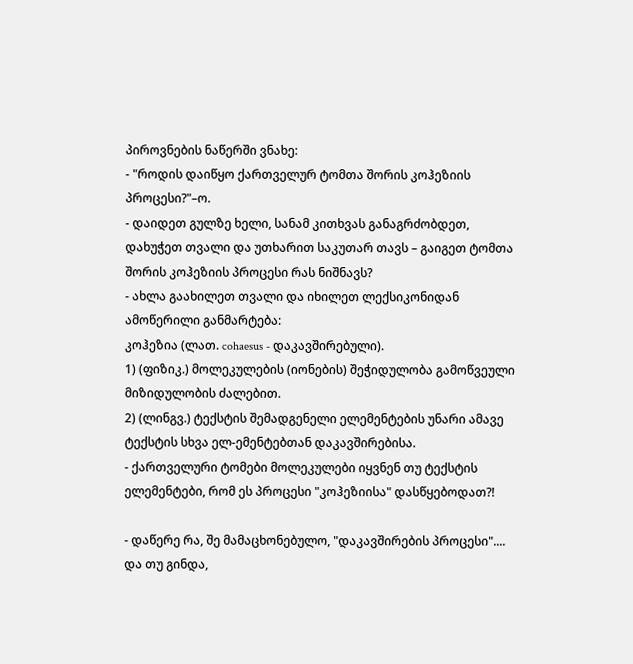პიროვნების ნაწერში ვნახე:
- "როდის დაიწყო ქართველურ ტომთა შორის კოჰეზიის პროცესი?"–ო.
- დაიდეთ გულზე ხელი, სანამ კითხვას განაგრძობდეთ, დახუჭეთ თვალი და უთხარით საკუთარ თავს – გაიგეთ ტომთა შორის კოჰეზიის პროცესი რას ნიშნავს?
- ახლა გაახილეთ თვალი და იხილეთ ლექსიკონიდან ამოწერილი განმარტება:
კოჰეზია (ლათ. cohaesus - დაკავშირებული).
1) (ფიზიკ.) მოლეკულების (იონების) შეჭიდულობა გამოწვეული მიზიდულობის ძალებით.
2) (ლინგვ.) ტექსტის შემადგენელი ელემენტების უნარი ამავე ტექსტის სხვა ელ-ემენტებთან დაკავშირებისა.
- ქართველური ტომები მოლეკულები იყვნენ თუ ტექსტის ელემენტები, რომ ეს პროცესი "კოჰეზიისა" დასწყებოდათ?!

- დაწერე რა, შე მამაცხონებულო, "დაკავშირების პროცესი".... და თუ გინდა,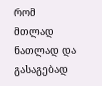რომ მთლად ნათლად და გასაგებად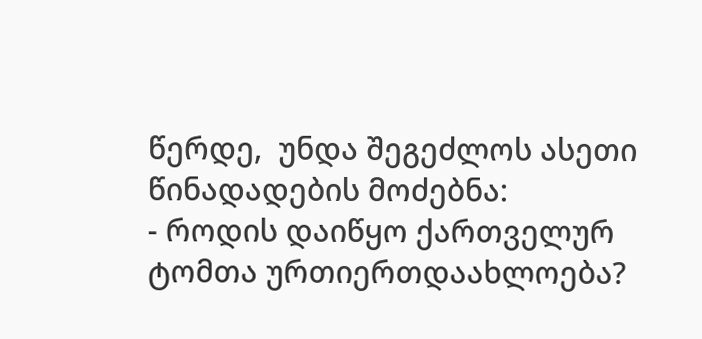წერდე,  უნდა შეგეძლოს ასეთი წინადადების მოძებნა:
- როდის დაიწყო ქართველურ ტომთა ურთიერთდაახლოება?